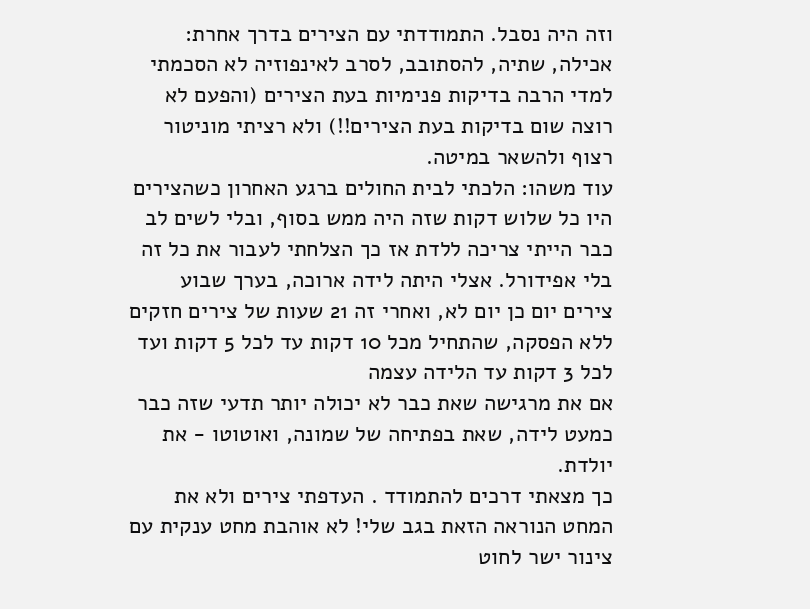וזה היה נסבל. התמודדתי עם הצירים בדרך אחרת: אכילה, שתיה, להסתובב, לסרב לאינפוזיה לא הסכמתי למדי הרבה בדיקות פנימיות בעת הצירים (והפעם לא רוצה שום בדיקות בעת הצירים!!) ולא רציתי מוניטור רצוף ולהשאר במיטה.
עוד משהו: הלכתי לבית החולים ברגע האחרון כשהצירים היו כל שלוש דקות שזה היה ממש בסוף, ובלי לשים לב כבר הייתי צריכה ללדת אז כך הצלחתי לעבור את כל זה בלי אפידורל. אצלי היתה לידה ארוכה, בערך שבוע צירים יום כן יום לא, ואחרי זה 21 שעות של צירים חזקים ללא הפסקה, שהתחיל מכל 10 דקות עד לכל 5 דקות ועד לכל 3 דקות עד הלידה עצמה
אם את מרגישה שאת כבר לא יכולה יותר תדעי שזה כבר כמעט לידה, שאת בפתיחה של שמונה, ואוטוטו - את יולדת.
כך מצאתי דרכים להתמודד . העדפתי צירים ולא את המחט הנוראה הזאת בגב שלי! לא אוהבת מחט ענקית עם צינור ישר לחוט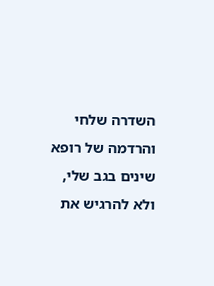השדרה שלחי והרדמה של רופא שינים בגב שלי, ולא להרגיש את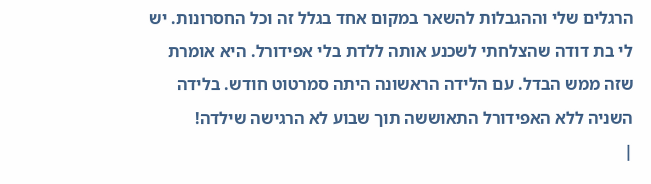הרגלים שלי וההגבלות להשאר במקום אחד בגלל זה וכל החסרונות. יש לי בת דודה שהצלחתי לשכנע אותה ללדת בלי אפידורל. היא אומרת שזה ממש הבדל. עם הלידה הראשונה היתה סמרטוט חודש. בלידה השניה ללא האפידורל התאוששה תוך שבוע לא הרגישה שילדה!
|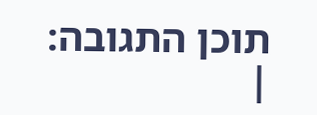תוכן התגובה:
|